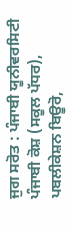ਜੁਗ ਸਰੋਤ : ਪੰਜਾਬੀ ਯੂਨੀਵਰਸਿਟੀ ਪੰਜਾਬੀ ਕੋਸ਼ (ਸਕੂਲ ਪੱਧਰ), ਪਬਲੀਕੇਸ਼ਨ ਬਿਊਰੋ,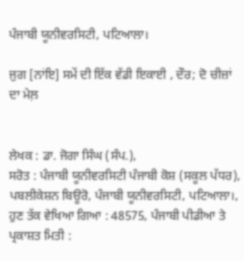ਪੰਜਾਬੀ ਯੂਨੀਵਰਸਿਟੀ, ਪਟਿਆਲਾ।

ਜੁਗ [ਨਾਂਇ] ਸਮੇਂ ਦੀ ਇੱਕ ਵੱਡੀ ਇਕਾਈ , ਦੌਰ; ਦੋ ਚੀਜ਼ਾਂ ਦਾ ਮੇਲ਼


ਲੇਖਕ : ਡਾ. ਜੋਗਾ ਸਿੰਘ (ਸੰਪ.),
ਸਰੋਤ : ਪੰਜਾਬੀ ਯੂਨੀਵਰਸਿਟੀ ਪੰਜਾਬੀ ਕੋਸ਼ (ਸਕੂਲ ਪੱਧਰ), ਪਬਲੀਕੇਸ਼ਨ ਬਿਊਰੋ, ਪੰਜਾਬੀ ਯੂਨੀਵਰਸਿਟੀ, ਪਟਿਆਲਾ।, ਹੁਣ ਤੱਕ ਵੇਖਿਆ ਗਿਆ : 48575, ਪੰਜਾਬੀ ਪੀਡੀਆ ਤੇ ਪ੍ਰਕਾਸ਼ਤ ਮਿਤੀ :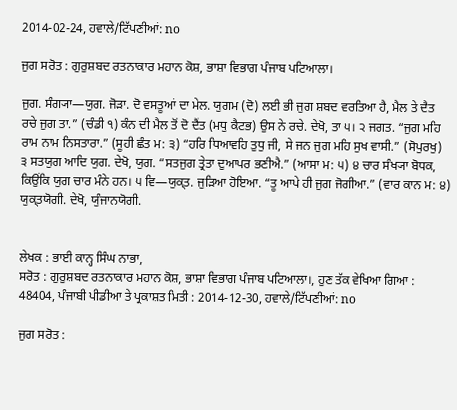2014-02-24, ਹਵਾਲੇ/ਟਿੱਪਣੀਆਂ: no

ਜੁਗ ਸਰੋਤ : ਗੁਰੁਸ਼ਬਦ ਰਤਨਾਕਾਰ ਮਹਾਨ ਕੋਸ਼, ਭਾਸ਼ਾ ਵਿਭਾਗ ਪੰਜਾਬ ਪਟਿਆਲਾ।

ਜੁਗ. ਸੰਗ੍ਯਾ—ਯੁਗ. ਜੋੜਾ. ਦੋ ਵਸਤੂਆਂ ਦਾ ਮੇਲ. ਯੁਗਮ (ਦੋ) ਲਈ ਭੀ ਜੁਗ ਸ਼ਬਦ ਵਰਤਿਆ ਹੈ, ਮੈਲ ਤੇ ਦੈਤ ਰਚੇ ਜੁਗ ਤਾ.” (ਚੰਡੀ ੧) ਕੰਨ ਦੀ ਮੈਲ ਤੋਂ ਦੋ ਦੈਂਤ (ਮਧੁ ਕੈਟਭ) ਉਸ ਨੇ ਰਚੇ. ਦੇਖੋ, ਤਾ ੫। ੨ ਜਗਤ. “ਜੁਗ ਮਹਿ ਰਾਮ ਨਾਮ ਨਿਸਤਾਰਾ.” (ਸੂਹੀ ਛੰਤ ਮ: ੩) “ਹਰਿ ਧਿਆਵਹਿ ਤੁਧੁ ਜੀ, ਸੇ ਜਨ ਜੁਗ ਮਹਿ ਸੁਖ ਵਾਸੀ.” (ਸੋਪੁਰਖੁ) ੩ ਸਤਯੁਗ ਆਦਿ ਯੁਗ. ਦੇਖੋ, ਯੁਗ. “ਸਤਜੁਗ ਤ੍ਰੇਤਾ ਦੁਆਪਰ ਭਣੀਐ.” (ਆਸਾ ਮ: ੫) ੪ ਚਾਰ ਸੰਖ੍ਯਾ ਬੋਧਕ, ਕਿਉਂਕਿ ਯੁਗ ਚਾਰ ਮੰਨੇ ਹਨ। ੫ ਵਿ—ਯੁਕ੍ਤ. ਜੁੜਿਆ ਹੋਇਆ. “ਤੂ ਆਪੇ ਹੀ ਜੁਗ ਜੋਗੀਆ.” (ਵਾਰ ਕਾਨ ਮ: ੪) ਯੁਕ੍ਤਯੋਗੀ. ਦੇਖੋ, ਯੁੰਜਾਨਯੋਗੀ.


ਲੇਖਕ : ਭਾਈ ਕਾਨ੍ਹ ਸਿੰਘ ਨਾਭਾ,
ਸਰੋਤ : ਗੁਰੁਸ਼ਬਦ ਰਤਨਾਕਾਰ ਮਹਾਨ ਕੋਸ਼, ਭਾਸ਼ਾ ਵਿਭਾਗ ਪੰਜਾਬ ਪਟਿਆਲਾ।, ਹੁਣ ਤੱਕ ਵੇਖਿਆ ਗਿਆ : 48404, ਪੰਜਾਬੀ ਪੀਡੀਆ ਤੇ ਪ੍ਰਕਾਸ਼ਤ ਮਿਤੀ : 2014-12-30, ਹਵਾਲੇ/ਟਿੱਪਣੀਆਂ: no

ਜੁਗ ਸਰੋਤ :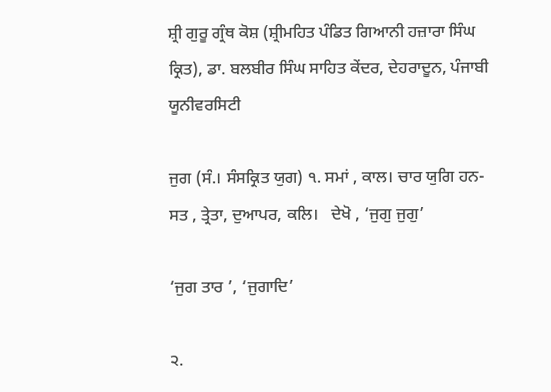ਸ਼੍ਰੀ ਗੁਰੂ ਗ੍ਰੰਥ ਕੋਸ਼ (ਸ਼੍ਰੀਮਹਿਤ ਪੰਡਿਤ ਗਿਆਨੀ ਹਜ਼ਾਰਾ ਸਿੰਘ ਕ੍ਰਿਤ), ਡਾ. ਬਲਬੀਰ ਸਿੰਘ ਸਾਹਿਤ ਕੇਂਦਰ, ਦੇਹਰਾਦੂਨ, ਪੰਜਾਬੀ ਯੂਨੀਵਰਸਿਟੀ

ਜੁਗ (ਸੰ.। ਸੰਸਕ੍ਰਿਤ ਯੁਗ) ੧. ਸਮਾਂ , ਕਾਲ। ਚਾਰ ਯੁਗਿ ਹਨ- ਸਤ , ਤ੍ਰੇਤਾ, ਦੁਆਪਰ, ਕਲਿ।   ਦੇਖੋ , ‘ਜੁਗੁ ਜੁਗੁ’

‘ਜੁਗ ਤਾਰ ’, ‘ਜੁਗਾਦਿ’

੨.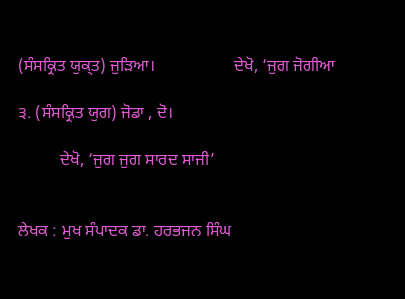(ਸੰਸਕ੍ਰਿਤ ਯੁਕ੍ਤ) ਜੁੜਿਆ।                   ਦੇਖੋ, ‘ਜੁਗ ਜੋਗੀਆ

੩. (ਸੰਸਕ੍ਰਿਤ ਯੁਗ) ਜੋਡਾ , ਦੋ।

          ਦੇਖੋ, ‘ਜੁਗ ਜੁਗ ਸਾਰਦ ਸਾਜੀ’


ਲੇਖਕ : ਮੁਖ ਸੰਪਾਦਕ ਡਾ. ਹਰਭਜਨ ਸਿੰਘ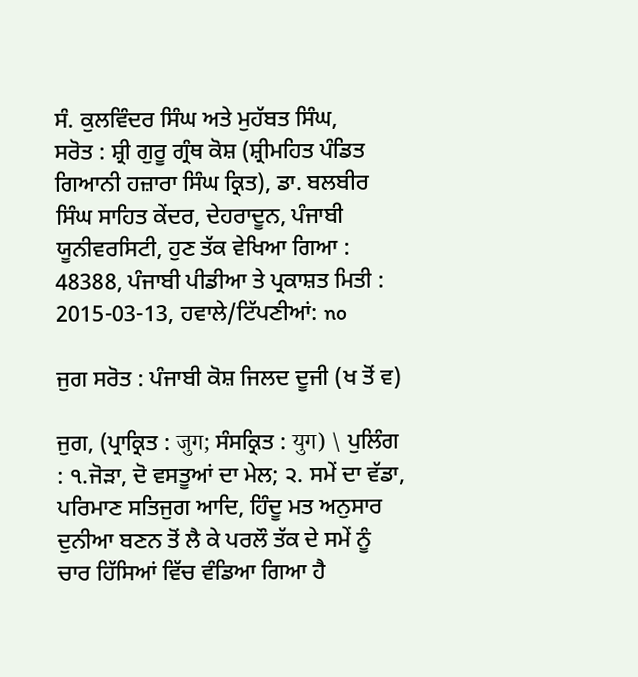ਸੰ. ਕੁਲਵਿੰਦਰ ਸਿੰਘ ਅਤੇ ਮੁਹੱਬਤ ਸਿੰਘ,
ਸਰੋਤ : ਸ਼੍ਰੀ ਗੁਰੂ ਗ੍ਰੰਥ ਕੋਸ਼ (ਸ਼੍ਰੀਮਹਿਤ ਪੰਡਿਤ ਗਿਆਨੀ ਹਜ਼ਾਰਾ ਸਿੰਘ ਕ੍ਰਿਤ), ਡਾ. ਬਲਬੀਰ ਸਿੰਘ ਸਾਹਿਤ ਕੇਂਦਰ, ਦੇਹਰਾਦੂਨ, ਪੰਜਾਬੀ ਯੂਨੀਵਰਸਿਟੀ, ਹੁਣ ਤੱਕ ਵੇਖਿਆ ਗਿਆ : 48388, ਪੰਜਾਬੀ ਪੀਡੀਆ ਤੇ ਪ੍ਰਕਾਸ਼ਤ ਮਿਤੀ : 2015-03-13, ਹਵਾਲੇ/ਟਿੱਪਣੀਆਂ: no

ਜੁਗ ਸਰੋਤ : ਪੰਜਾਬੀ ਕੋਸ਼ ਜਿਲਦ ਦੂਜੀ (ਖ ਤੋਂ ਵ)

ਜੁਗ, (ਪ੍ਰਾਕ੍ਰਿਤ : जुग; ਸੰਸਕ੍ਰਿਤ : युग) \ ਪੁਲਿੰਗ : ੧.ਜੋੜਾ, ਦੋ ਵਸਤੂਆਂ ਦਾ ਮੇਲ; ੨. ਸਮੇਂ ਦਾ ਵੱਡਾ, ਪਰਿਮਾਣ ਸਤਿਜੁਗ ਆਦਿ, ਹਿੰਦੂ ਮਤ ਅਨੁਸਾਰ ਦੁਨੀਆ ਬਣਨ ਤੋਂ ਲੈ ਕੇ ਪਰਲੌ ਤੱਕ ਦੇ ਸਮੇਂ ਨੂੰ ਚਾਰ ਹਿੱਸਿਆਂ ਵਿੱਚ ਵੰਡਿਆ ਗਿਆ ਹੈ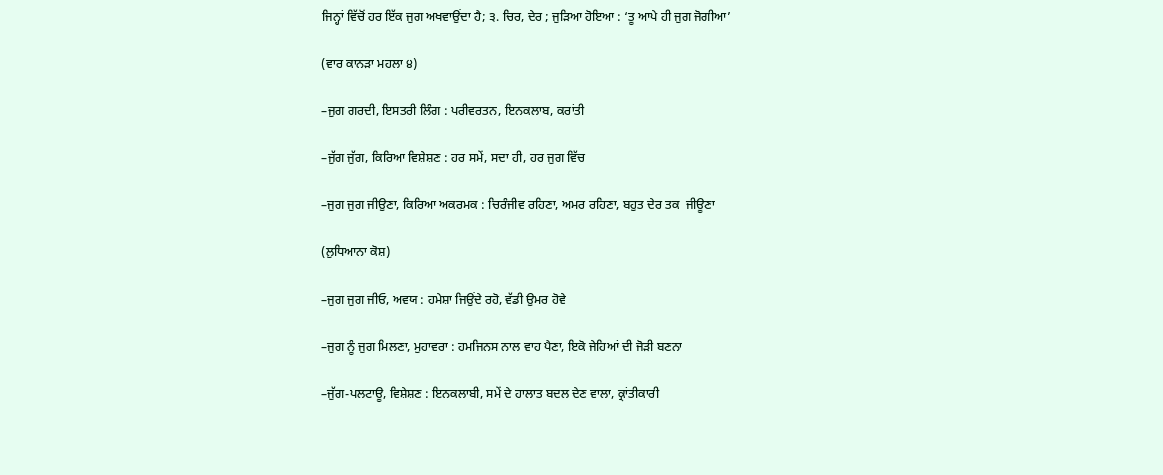ਜਿਨ੍ਹਾਂ ਵਿੱਚੋਂ ਹਰ ਇੱਕ ਜੁਗ ਅਖਵਾਉਂਦਾ ਹੈ; ੩. ਚਿਰ, ਦੇਰ ; ਜੁੜਿਆ ਹੋਇਆ : ‘ਤੂ ਆਪੇ ਹੀ ਜੁਗ ਜੋਗੀਆ’

(ਵਾਰ ਕਾਨੜਾ ਮਹਲਾ ੪)

–ਜੁਗ ਗਰਦੀ, ਇਸਤਰੀ ਲਿੰਗ : ਪਰੀਵਰਤਨ, ਇਨਕਲਾਬ, ਕਰਾਂਤੀ

–ਜੁੱਗ ਜੁੱਗ, ਕਿਰਿਆ ਵਿਸ਼ੇਸ਼ਣ : ਹਰ ਸਮੇਂ, ਸਦਾ ਹੀ, ਹਰ ਜੁਗ ਵਿੱਚ

–ਜੁਗ ਜੁਗ ਜੀਉਣਾ, ਕਿਰਿਆ ਅਕਰਮਕ : ਚਿਰੰਜੀਵ ਰਹਿਣਾ, ਅਮਰ ਰਹਿਣਾ, ਬਹੁਤ ਦੇਰ ਤਕ  ਜੀਊਣਾ

(ਲੁਧਿਆਨਾ ਕੋਸ਼)

–ਜੁਗ ਜੁਗ ਜੀਓ, ਅਵਯ : ਹਮੇਸ਼ਾ ਜਿਉਂਦੇ ਰਹੋ, ਵੱਡੀ ਉਮਰ ਹੋਵੇ

–ਜੁਗ ਨੂੰ ਜੁਗ ਮਿਲਣਾ, ਮੁਹਾਵਰਾ : ਹਮਜਿਨਸ ਨਾਲ ਵਾਹ ਪੈਣਾ, ਇਕੋ ਜੇਹਿਆਂ ਦੀ ਜੋੜੀ ਬਣਨਾ

–ਜੁੱਗ-ਪਲਟਾਊ, ਵਿਸ਼ੇਸ਼ਣ : ਇਨਕਲਾਬੀ, ਸਮੇਂ ਦੇ ਹਾਲਾਤ ਬਦਲ ਦੇਣ ਵਾਲਾ, ਕ੍ਰਾਂਤੀਕਾਰੀ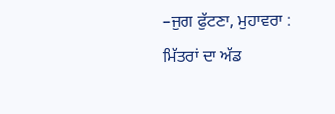–ਜੁਗ ਫੁੱਟਣਾ, ਮੁਹਾਵਰਾ : ਮਿੱਤਰਾਂ ਦਾ ਅੱਡ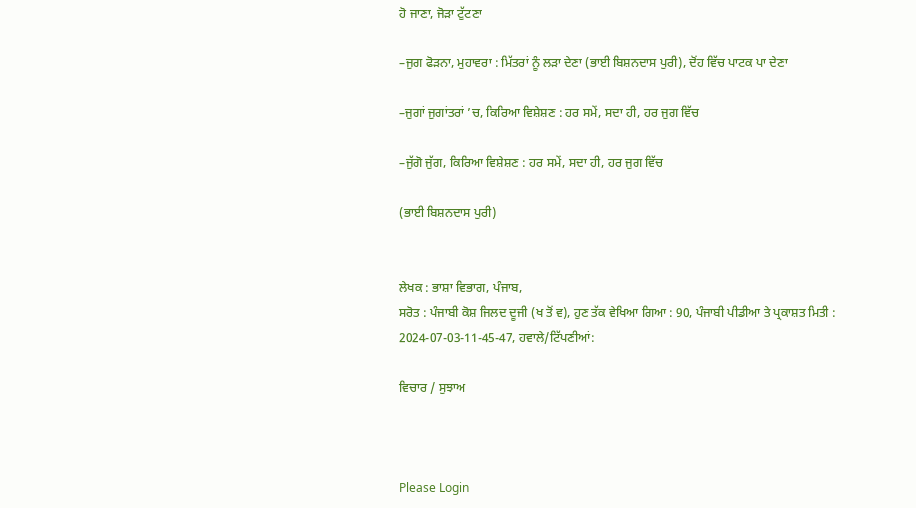ਹੋ ਜਾਣਾ, ਜੋੜਾ ਟੁੱਟਣਾ

–ਜੁਗ ਫੋੜਨਾ, ਮੁਹਾਵਰਾ : ਮਿੱਤਰਾਂ ਨੂੰ ਲੜਾ ਦੇਣਾ (ਭਾਈ ਬਿਸ਼ਨਦਾਸ ਪੁਰੀ), ਦੋਂਹ ਵਿੱਚ ਪਾਟਕ ਪਾ ਦੇਣਾ

–ਜੁਗਾਂ ਜੁਗਾਂਤਰਾਂ ’ਚ, ਕਿਰਿਆ ਵਿਸ਼ੇਸ਼ਣ : ਹਰ ਸਮੇਂ, ਸਦਾ ਹੀ, ਹਰ ਜੁਗ ਵਿੱਚ

–ਜੁੱਗੋ ਜੁੱਗ, ਕਿਰਿਆ ਵਿਸ਼ੇਸ਼ਣ : ਹਰ ਸਮੇਂ, ਸਦਾ ਹੀ, ਹਰ ਜੁਗ ਵਿੱਚ

(ਭਾਈ ਬਿਸ਼ਨਦਾਸ ਪੁਰੀ)


ਲੇਖਕ : ਭਾਸ਼ਾ ਵਿਭਾਗ, ਪੰਜਾਬ,
ਸਰੋਤ : ਪੰਜਾਬੀ ਕੋਸ਼ ਜਿਲਦ ਦੂਜੀ (ਖ ਤੋਂ ਵ), ਹੁਣ ਤੱਕ ਵੇਖਿਆ ਗਿਆ : 90, ਪੰਜਾਬੀ ਪੀਡੀਆ ਤੇ ਪ੍ਰਕਾਸ਼ਤ ਮਿਤੀ : 2024-07-03-11-45-47, ਹਵਾਲੇ/ਟਿੱਪਣੀਆਂ:

ਵਿਚਾਰ / ਸੁਝਾਅ



Please Login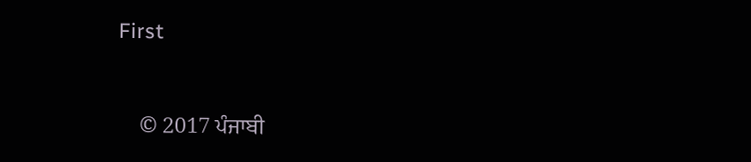First


    © 2017 ਪੰਜਾਬੀ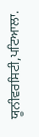ਯੂਨੀਵਰਸਿਟੀ,ਪਟਿਆਲਾ.